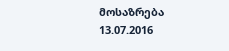მოსაზრება
13.07.2016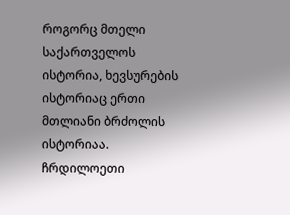როგორც მთელი საქართველოს ისტორია, ხევსურების ისტორიაც ერთი მთლიანი ბრძოლის ისტორიაა. ჩრდილოეთი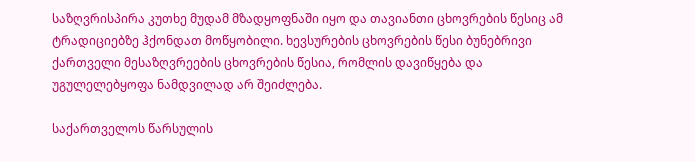საზღვრისპირა კუთხე მუდამ მზადყოფნაში იყო და თავიანთი ცხოვრების წესიც ამ ტრადიციებზე ჰქონდათ მოწყობილი. ხევსურების ცხოვრების წესი ბუნებრივი ქართველი მესაზღვრეების ცხოვრების წესია, რომლის დავიწყება და უგულელებყოფა ნამდვილად არ შეიძლება.

საქართველოს წარსულის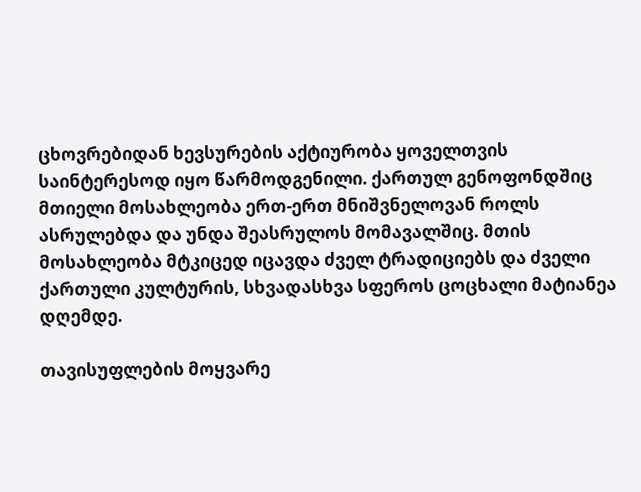ცხოვრებიდან ხევსურების აქტიურობა ყოველთვის საინტერესოდ იყო წარმოდგენილი. ქართულ გენოფონდშიც მთიელი მოსახლეობა ერთ-ერთ მნიშვნელოვან როლს ასრულებდა და უნდა შეასრულოს მომავალშიც. მთის მოსახლეობა მტკიცედ იცავდა ძველ ტრადიციებს და ძველი ქართული კულტურის, სხვადასხვა სფეროს ცოცხალი მატიანეა დღემდე.

თავისუფლების მოყვარე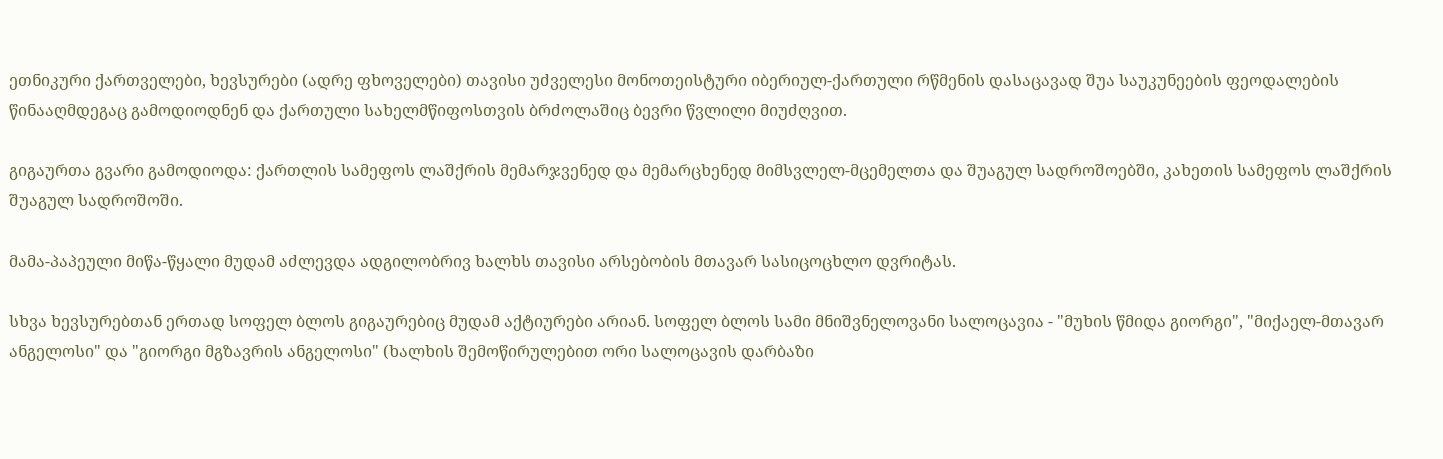ეთნიკური ქართველები, ხევსურები (ადრე ფხოველები) თავისი უძველესი მონოთეისტური იბერიულ-ქართული რწმენის დასაცავად შუა საუკუნეების ფეოდალების წინააღმდეგაც გამოდიოდნენ და ქართული სახელმწიფოსთვის ბრძოლაშიც ბევრი წვლილი მიუძღვით.

გიგაურთა გვარი გამოდიოდა: ქართლის სამეფოს ლაშქრის მემარჯვენედ და მემარცხენედ მიმსვლელ-მცემელთა და შუაგულ სადროშოებში, კახეთის სამეფოს ლაშქრის შუაგულ სადროშოში.

მამა-პაპეული მიწა-წყალი მუდამ აძლევდა ადგილობრივ ხალხს თავისი არსებობის მთავარ სასიცოცხლო დვრიტას.

სხვა ხევსურებთან ერთად სოფელ ბლოს გიგაურებიც მუდამ აქტიურები არიან. სოფელ ბლოს სამი მნიშვნელოვანი სალოცავია - "მუხის წმიდა გიორგი", "მიქაელ-მთავარ ანგელოსი" და "გიორგი მგზავრის ანგელოსი" (ხალხის შემოწირულებით ორი სალოცავის დარბაზი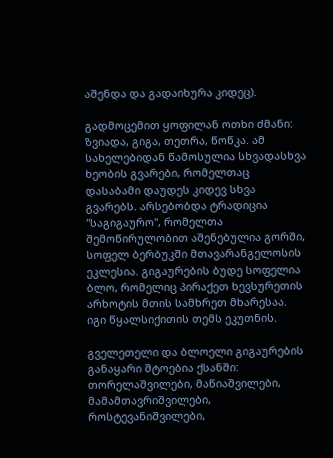აშენდა და გადაიხურა კიდეც).

გადმოცემით ყოფილან ოთხი ძმანი: ზვიადა, გიგა, თეთრა, წოწკა. ამ სახელებიდან წამოსულია სხვადასხვა ხეობის გვარები, რომელთაც დასაბამი დაუდეს კიდევ სხვა გვარებს. არსებობდა ტრადიცია "საგიგაურო", რომელთა შემოწირულობით აშენებულია გორში, სოფელ ბერბუკში მთავარანგელოსის ეკლესია. გიგაურების ბუდე სოფელია ბლო, რომელიც პირაქეთ ხევსურეთის არხოტის მთის სამხრეთ მხარესაა. იგი წყალსიქითის თემს ეკუთნის.

გველეთელი და ბლოელი გიგაურების განაყარი შტოებია ქსანში: თორელაშვილები, მაწიაშვილები, მამამთავრიშვილები, როსტევანიშვილები,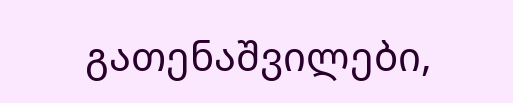გათენაშვილები,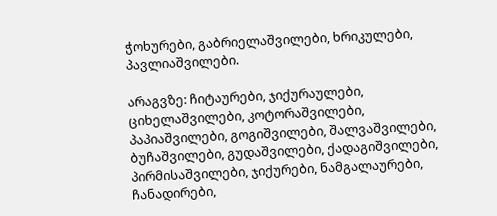ჭოხურები, გაბრიელაშვილები, ხრიკულები, პავლიაშვილები.

არაგვზე: ჩიტაურები, ჯიქურაულები, ციხელაშვილები, კოტორაშვილები, პაპიაშვილები, გოგიშვილები, შალვაშვილები, ბუჩაშვილები, გუდაშვილები, ქადაგიშვილები, პირმისაშვილები, ჯიქურები, ნამგალაურები, ჩანადირები,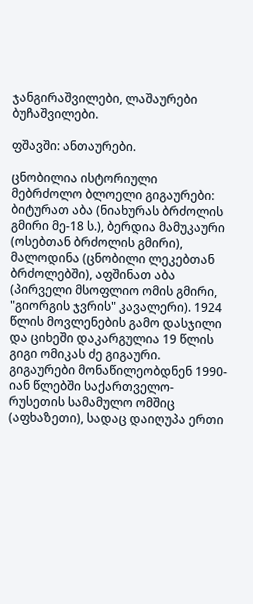ჯანგირაშვილები, ლაშაურები ბუჩაშვილები.

ფშავში: ანთაურები.

ცნობილია ისტორიული მებრძოლო ბლოელი გიგაურები: ბიტურათ აბა (ნიახურას ბრძოლის გმირი მე-18 ს.), ბერდია მამუკაური (ოსებთან ბრძოლის გმირი), მალოდინა (ცნობილი ლეკებთან ბრძოლებში), აფშინათ აბა (პირველი მსოფლიო ომის გმირი, "გიორგის ჯვრის" კავალერი). 1924 წლის მოვლენების გამო დასჯილი და ციხეში დაკარგულია 19 წლის გიგი ომიკას ძე გიგაური. გიგაურები მონაწილეობდნენ 1990-იან წლებში საქართველო-რუსეთის სამამულო ომშიც (აფხაზეთი), სადაც დაიღუპა ერთი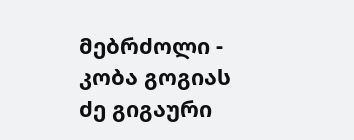მებრძოლი - კობა გოგიას ძე გიგაური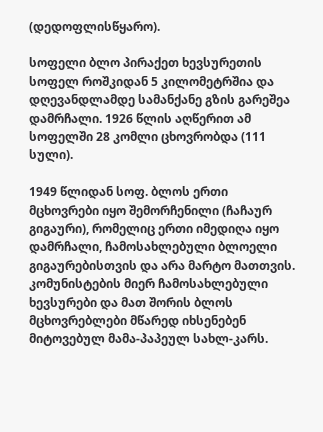(დედოფლისწყარო).

სოფელი ბლო პირაქეთ ხევსურეთის სოფელ როშკიდან 5 კილომეტრშია და დღევანდლამდე სამანქანე გზის გარეშეა დამრჩალი. 1926 წლის აღწერით ამ სოფელში 28 კომლი ცხოვრობდა (111 სული).

1949 წლიდან სოფ. ბლოს ერთი მცხოვრები იყო შემორჩენილი (ჩაჩაურ გიგაური), რომელიც ერთი იმედიღა იყო დამრჩალი, ჩამოსახლებული ბლოელი გიგაურებისთვის და არა მარტო მათთვის. კომუნისტების მიერ ჩამოსახლებული ხევსურები და მათ შორის ბლოს მცხოვრებლები მწარედ იხსენებენ მიტოვებულ მამა-პაპეულ სახლ-კარს.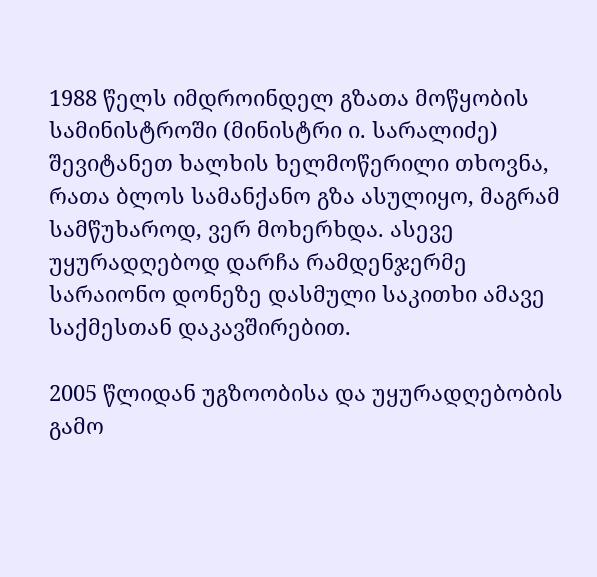1988 წელს იმდროინდელ გზათა მოწყობის სამინისტროში (მინისტრი ი. სარალიძე) შევიტანეთ ხალხის ხელმოწერილი თხოვნა, რათა ბლოს სამანქანო გზა ასულიყო, მაგრამ სამწუხაროდ, ვერ მოხერხდა. ასევე უყურადღებოდ დარჩა რამდენჯერმე სარაიონო დონეზე დასმული საკითხი ამავე საქმესთან დაკავშირებით.

2005 წლიდან უგზოობისა და უყურადღებობის გამო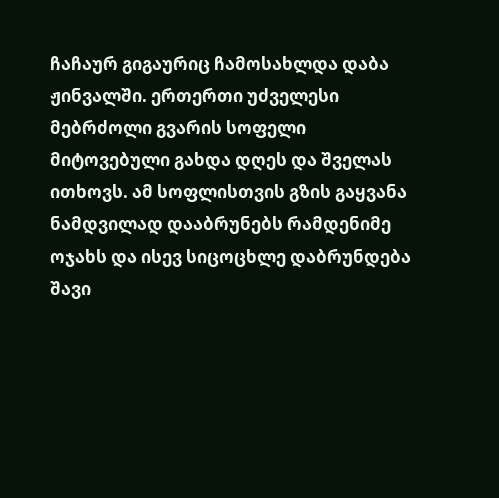ჩაჩაურ გიგაურიც ჩამოსახლდა დაბა ჟინვალში. ერთერთი უძველესი მებრძოლი გვარის სოფელი მიტოვებული გახდა დღეს და შველას ითხოვს. ამ სოფლისთვის გზის გაყვანა ნამდვილად დააბრუნებს რამდენიმე ოჯახს და ისევ სიცოცხლე დაბრუნდება შავი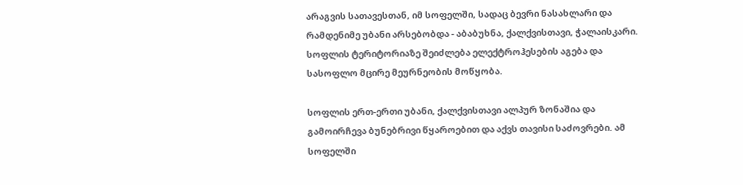არაგვის სათავესთან, იმ სოფელში, სადაც ბევრი ნასახლარი და რამდენიმე უბანი არსებობდა - აბაბუხნა, ქალქვისთავი, ჭალაისკარი. სოფლის ტერიტორიაზე შეიძლება ელექტროჰესების აგება და სასოფლო მცირე მეურნეობის მოწყობა.

სოფლის ერთ-ერთი უბანი, ქალქვისთავი ალპურ ზონაშია და გამოირჩევა ბუნებრივი წყაროებით და აქვს თავისი საძოვრები. ამ სოფელში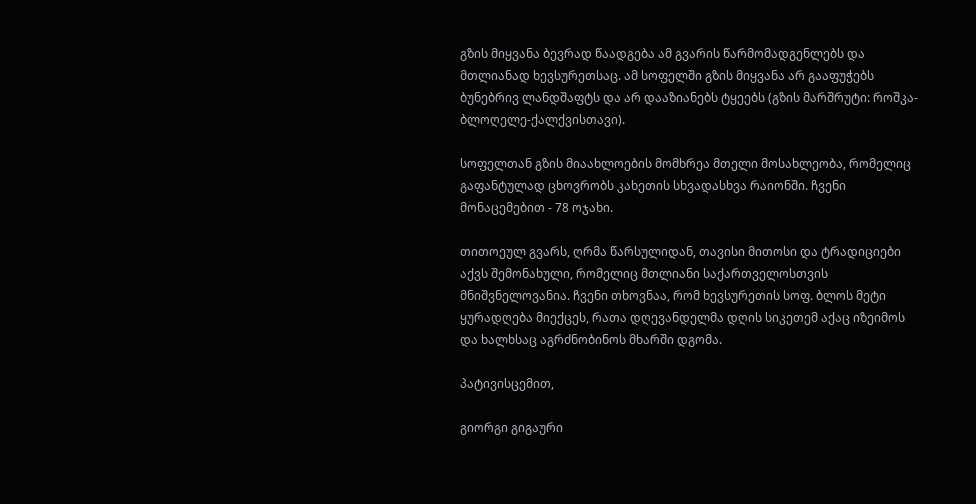გზის მიყვანა ბევრად წაადგება ამ გვარის წარმომადგენლებს და მთლიანად ხევსურეთსაც. ამ სოფელში გზის მიყვანა არ გააფუჭებს ბუნებრივ ლანდშაფტს და არ დააზიანებს ტყეებს (გზის მარშრუტი: როშკა-ბლოღელე-ქალქვისთავი).

სოფელთან გზის მიაახლოების მომხრეა მთელი მოსახლეობა, რომელიც გაფანტულად ცხოვრობს კახეთის სხვადასხვა რაიონში. ჩვენი მონაცემებით - 78 ოჯახი.

თითოეულ გვარს, ღრმა წარსულიდან, თავისი მითოსი და ტრადიციები აქვს შემონახული, რომელიც მთლიანი საქართველოსთვის მნიშვნელოვანია. ჩვენი თხოვნაა, რომ ხევსურეთის სოფ. ბლოს მეტი ყურადღება მიექცეს, რათა დღევანდელმა დღის სიკეთემ აქაც იზეიმოს და ხალხსაც აგრძნობინოს მხარში დგომა.

პატივისცემით,

გიორგი გიგაური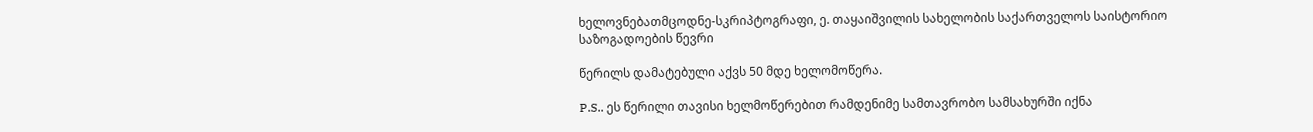ხელოვნებათმცოდნე-სკრიპტოგრაფი, ე. თაყაიშვილის სახელობის საქართველოს საისტორიო საზოგადოების წევრი

წერილს დამატებული აქვს 50 მდე ხელომოწერა.

P.S.. ეს წერილი თავისი ხელმოწერებით რამდენიმე სამთავრობო სამსახურში იქნა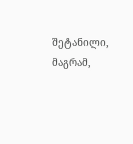შეტანილი, მაგრამ,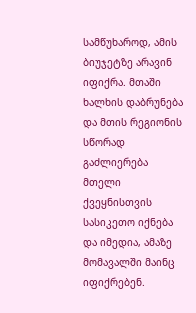სამწუხაროდ, ამის ბიუჯეტზე არავინ იფიქრა. მთაში ხალხის დაბრუნება და მთის რეგიონის სწორად გაძლიერება მთელი ქვეყნისთვის სასიკეთო იქნება და იმედია, ამაზე მომავალში მაინც იფიქრებენ.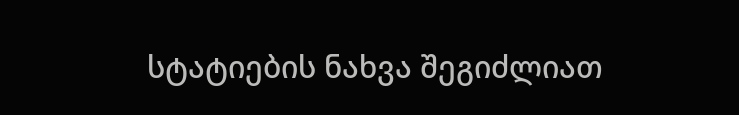სტატიების ნახვა შეგიძლიათ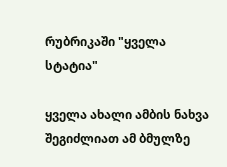რუბრიკაში "ყველა სტატია"

ყველა ახალი ამბის ნახვა შეგიძლიათ ამ ბმულზე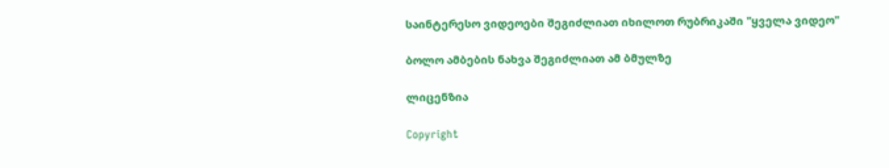საინტერესო ვიდეოები შეგიძლიათ იხილოთ რუბრიკაში "ყველა ვიდეო"

ბოლო ამბების ნახვა შეგიძლიათ ამ ბმულზე

ლიცენზია

Copyright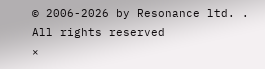© 2006-2026 by Resonance ltd. . All rights reserved
×